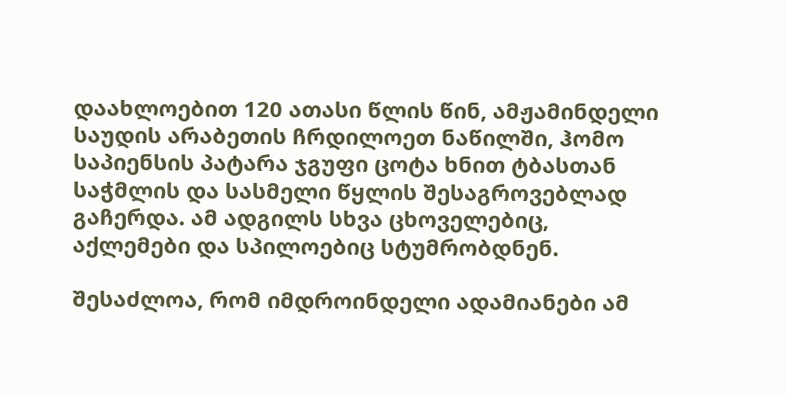დაახლოებით 120 ათასი წლის წინ, ამჟამინდელი საუდის არაბეთის ჩრდილოეთ ნაწილში, ჰომო საპიენსის პატარა ჯგუფი ცოტა ხნით ტბასთან საჭმლის და სასმელი წყლის შესაგროვებლად გაჩერდა. ამ ადგილს სხვა ცხოველებიც, აქლემები და სპილოებიც სტუმრობდნენ.

შესაძლოა, რომ იმდროინდელი ადამიანები ამ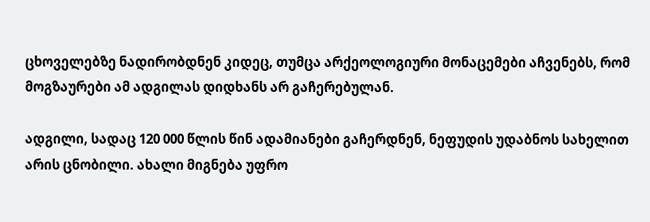ცხოველებზე ნადირობდნენ კიდეც, თუმცა არქეოლოგიური მონაცემები აჩვენებს, რომ მოგზაურები ამ ადგილას დიდხანს არ გაჩერებულან.

ადგილი, სადაც 120 000 წლის წინ ადამიანები გაჩერდნენ, ნეფუდის უდაბნოს სახელით არის ცნობილი. ახალი მიგნება უფრო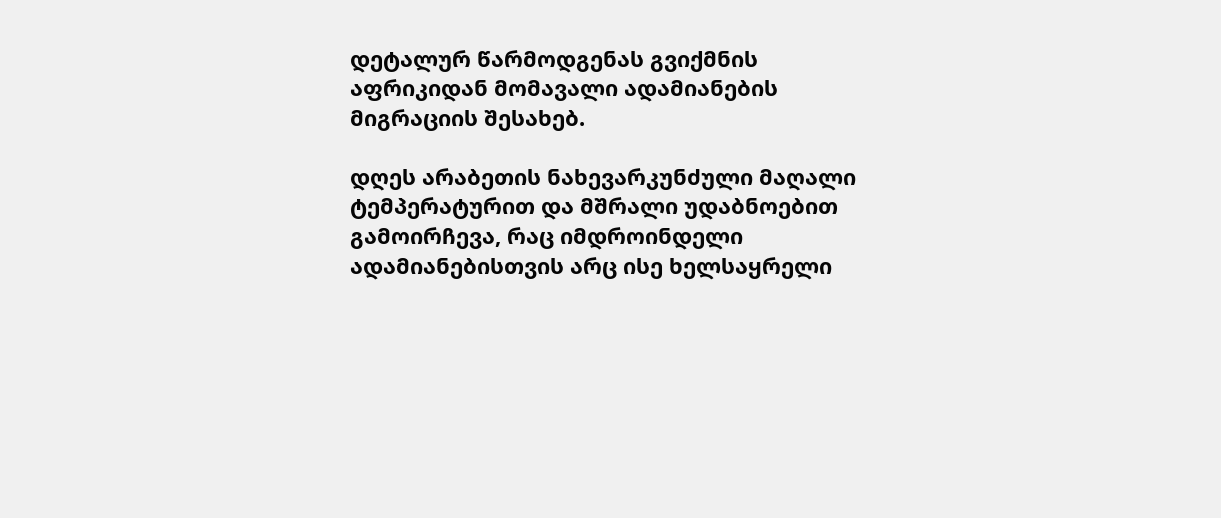დეტალურ წარმოდგენას გვიქმნის აფრიკიდან მომავალი ადამიანების მიგრაციის შესახებ.

დღეს არაბეთის ნახევარკუნძული მაღალი ტემპერატურით და მშრალი უდაბნოებით გამოირჩევა, რაც იმდროინდელი ადამიანებისთვის არც ისე ხელსაყრელი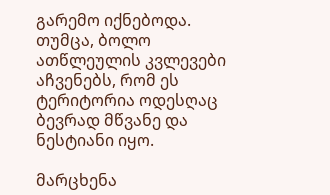გარემო იქნებოდა. თუმცა, ბოლო ათწლეულის კვლევები აჩვენებს, რომ ეს ტერიტორია ოდესღაც ბევრად მწვანე და ნესტიანი იყო.

მარცხენა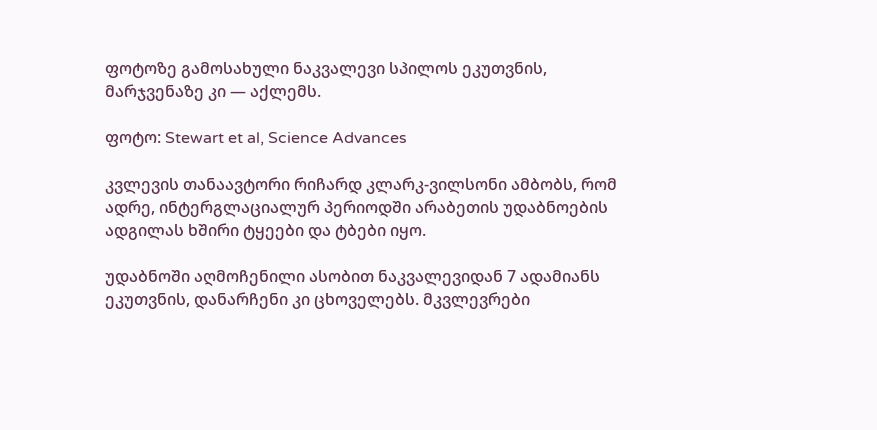ფოტოზე გამოსახული ნაკვალევი სპილოს ეკუთვნის, მარჯვენაზე კი — აქლემს.

ფოტო: Stewart et al, Science Advances

კვლევის თანაავტორი რიჩარდ კლარკ-ვილსონი ამბობს, რომ ადრე, ინტერგლაციალურ პერიოდში არაბეთის უდაბნოების ადგილას ხშირი ტყეები და ტბები იყო.

უდაბნოში აღმოჩენილი ასობით ნაკვალევიდან 7 ადამიანს ეკუთვნის, დანარჩენი კი ცხოველებს. მკვლევრები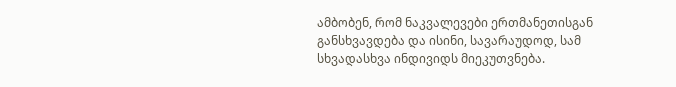ამბობენ, რომ ნაკვალევები ერთმანეთისგან განსხვავდება და ისინი, სავარაუდოდ, სამ სხვადასხვა ინდივიდს მიეკუთვნება.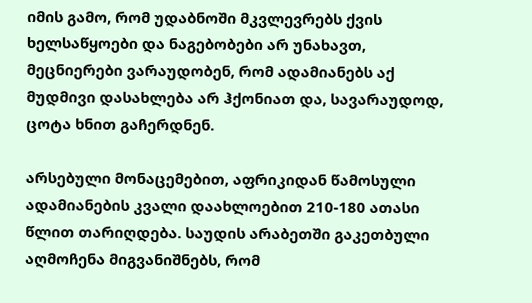იმის გამო, რომ უდაბნოში მკვლევრებს ქვის ხელსაწყოები და ნაგებობები არ უნახავთ, მეცნიერები ვარაუდობენ, რომ ადამიანებს აქ მუდმივი დასახლება არ ჰქონიათ და, სავარაუდოდ, ცოტა ხნით გაჩერდნენ.

არსებული მონაცემებით, აფრიკიდან წამოსული ადამიანების კვალი დაახლოებით 210-180 ათასი წლით თარიღდება. საუდის არაბეთში გაკეთბული აღმოჩენა მიგვანიშნებს, რომ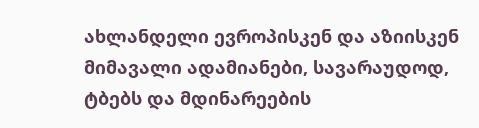ახლანდელი ევროპისკენ და აზიისკენ მიმავალი ადამიანები, სავარაუდოდ, ტბებს და მდინარეების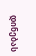დინებას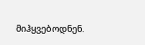მიჰყვებოდნენ.